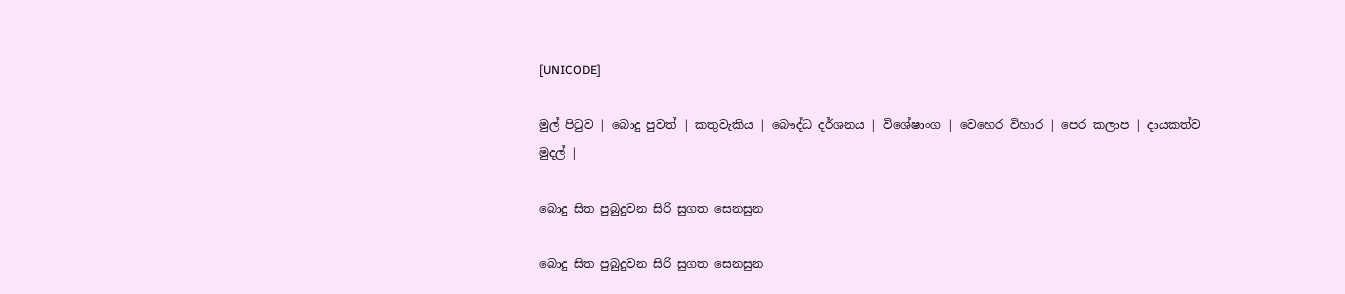[UNICODE]

මුල් පිටුව | බොදු පුවත් | කතුවැකිය | බෞද්ධ දර්ශනය | විශේෂාංග | වෙහෙර විහාර | පෙර කලාප | දායකත්ව මුදල් |

බොදු සිත පුබුදුවන සිරි සුගත සෙනසුන

බොදු සිත පුබුදුවන සිරි සුගත සෙනසුන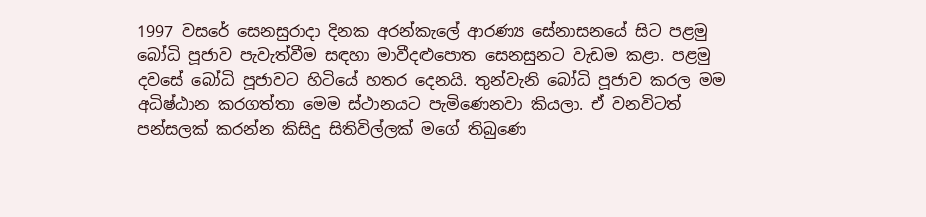1997 වසරේ සෙනසුරාදා දිනක අරන්කැලේ ආරණ්‍ය සේනාසනයේ සිට පළමු බෝධි පූජාව පැවැත්වීම සඳහා මාවීදළුපොත සෙනසුනට වැඩම කළා. පළමු දවසේ බෝධි පූජාවට හිටියේ හතර දෙනයි. තුන්වැනි බෝධි පූජාව කරල මම අධිෂ්ඨාන කරගත්තා මෙම ස්ථානයට පැමිණෙනවා කියලා. ඒ වනවිටත් පන්සලක් කරන්න කිසිදු සිතිවිල්ලක් මගේ තිබුණෙ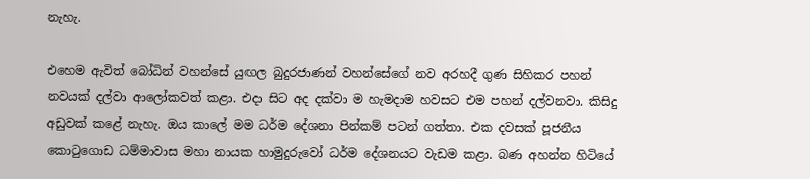නැහැ.

එහෙම ඇවිත් බෝධින් වහන්සේ යුඟල බුදුරජාණන් වහන්සේගේ නව අරහදී ගුණ සිහිකර පහන් නවයක් දල්වා ආලෝකවත් කළා. එදා සිට අද දක්වා ම හැමදාම හවසට එම පහන් දල්වනවා. කිසිදු අඩුවක් කළේ නැහැ. ඔය කාලේ මම ධර්ම දේශනා පින්කම් පටන් ගත්තා. එක දවසක් පූජනීය කොටුගොඩ ධම්මාවාස මහා නායක හාමුදුරුවෝ ධර්ම දේශනයට වැඩම කළා. බණ අහන්න හිටියේ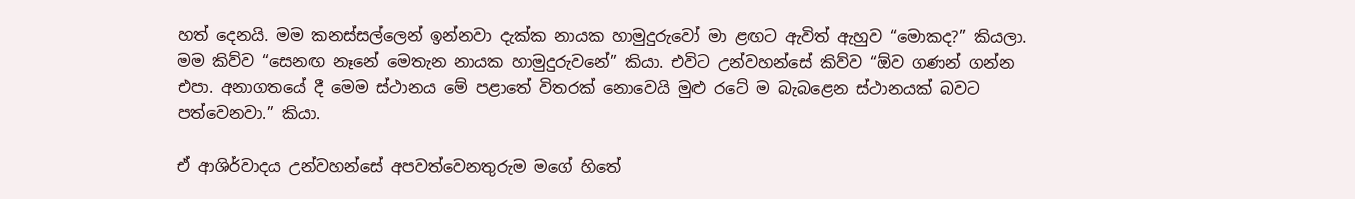හත් දෙනයි. මම කනස්සල්ලෙන් ඉන්නවා දැක්ක නායක හාමුදුරුවෝ මා ළඟට ඇවිත් ඇහුව “මොකද?” කියලා. මම කිව්ව “සෙනඟ නෑනේ මෙතැන නායක හාමුදුරුවනේ” කියා. එවිට උන්වහන්සේ කිව්ව “ඕව ගණන් ගන්න එපා. අනාගතයේ දී මෙම ස්ථානය මේ පළාතේ විතරක් නොවෙයි මුළු රටේ ම බැබළෙන ස්ථානයක් බවට පත්වෙනවා.” කියා.

ඒ ආශිර්වාදය උන්වහන්සේ අපවත්වෙනතුරුම මගේ හිතේ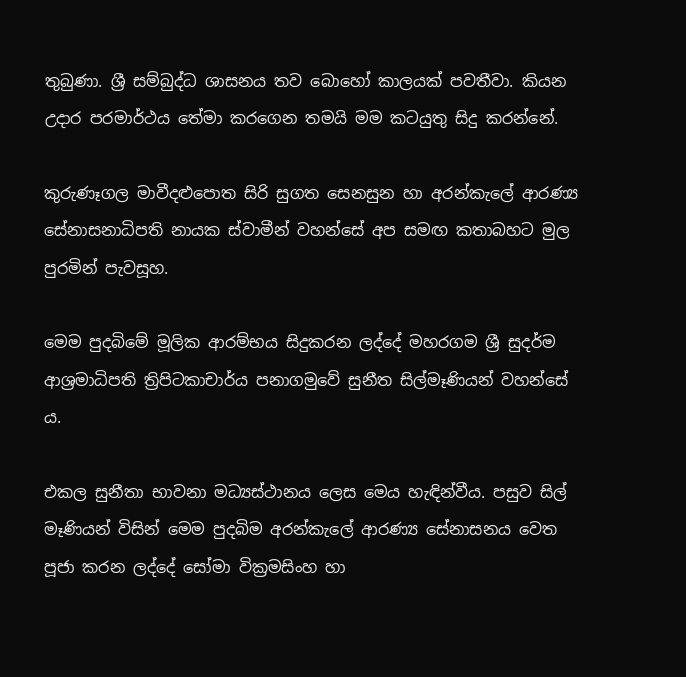තුබුණා. ශ්‍රී සම්බුද්ධ ශාසනය තව බොහෝ කාලයක් පවතීවා. කියන උදාර පරමාර්ථය තේමා කරගෙන තමයි මම කටයුතු සිදු කරන්නේ.

කුරුණෑගල මාවීදළුපොත සිරි සුගත සෙනසුන හා අරන්කැලේ ආරණ්‍ය සේනාසනාධිපති නායක ස්වාමීන් වහන්සේ අප සමඟ කතාබහට මුල පුරමින් පැවසූහ.

මෙම පුදබිමේ මූලික ආරම්භය සිදුකරන ලද්දේ මහරගම ශ්‍රී සුදර්ම ආශ්‍රමාධිපති ත්‍රිපිටකාචාර්ය පනාගමුවේ සුනීත සිල්මෑණියන් වහන්සේ ය.

එකල සුනීතා භාවනා මධ්‍යස්ථානය ලෙස මෙය හැඳින්වීය. පසුව සිල් මෑණියන් විසින් මෙම පුදබිම අරන්කැලේ ආරණ්‍ය සේනාසනය වෙත පූජා කරන ලද්දේ සෝමා වික්‍රමසිංහ හා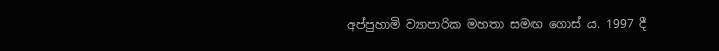අප්පුහාමි ව්‍යාපාරික මහතා සමඟ ගොස් ය. 1997 දී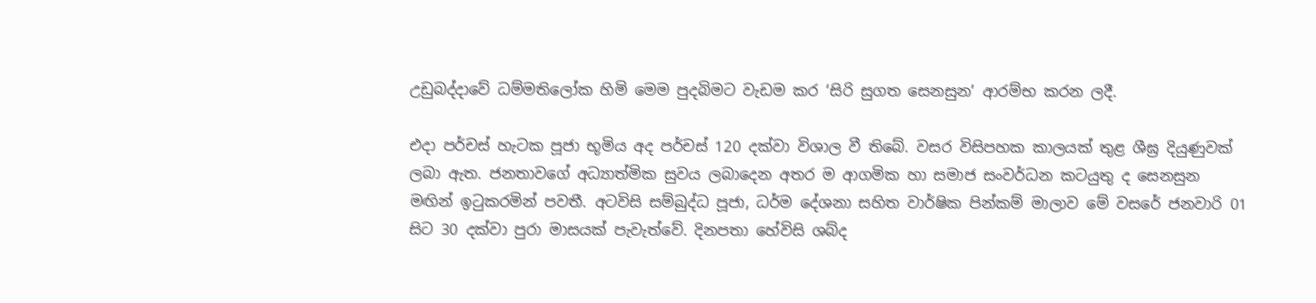උඩුබද්දාවේ ධම්මතිලෝක හිමි මෙම පුදබිමට වැඩම කර ‘සිරි සුගත සෙනසුන’ ආරම්භ කරන ලදී.

එදා පර්චස් හැටක පූජා භූමිය අද පර්චස් 120 දක්වා විශාල වී තිබේ. වසර විසිපහක කාලයක් තුළ ශීඝ්‍ර දියුණුවක් ලබා ඇත. ජනතාවගේ අධ්‍යාත්මික සුවය ලබාදෙන අතර ම ආගමික හා සමාජ සංවර්ධන කටයුතු ද සෙනසුන මඟින් ඉටුකරමින් පවතී. අටවිසි සම්බුද්ධ පූජා, ධර්ම දේශනා සහිත වාර්ෂික පින්කම් මාලාව මේ වසරේ ජනවාරි 01 සිට 30 දක්වා පුරා මාසයක් පැවැත්වේ. දිනපතා හේවිසි ශබ්ද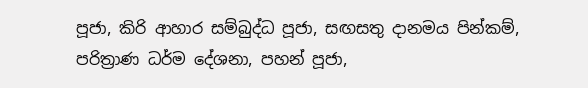පූජා, කිරි ආහාර සම්බුද්ධ පූජා, සඟසතු දානමය පින්කම්, පරිත්‍රාණ ධර්ම දේශනා, පහන් පූජා,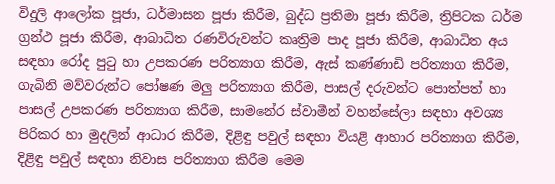විදුලි ආලෝක පූජා, ධර්මාසන පූජා කිරීම, බුද්ධ ප්‍රතිමා පූජා කිරීම, ත්‍රිපිටක ධර්ම ග්‍රන්ථ පූජා කිරීම, ආබාධිත රණවිරුවන්ට කෘත්‍රිම පාද පූජා කිරීම, ආබාධිත අය සඳහා රෝද පුටු හා උපකරණ පරිත්‍යාග කිරීම, ඇස් කණ්ණාඩි පරිත්‍යාග කිරීම, ගැබිනි මව්වරුන්ට පෝෂණ මලු පරිත්‍යාග කිරීම, පාසල් දරුවන්ට පොත්පත් හා පාසල් උපකරණ පරිත්‍යාග කිරීම, සාමනේර ස්වාමීන් වහන්සේලා සඳහා අවශ්‍ය පිරිකර හා මුදලින් ආධාර කිරීම, දිළිඳු පවුල් සඳහා වියළි ආහාර පරිත්‍යාග කිරීම, දිළිඳු පවුල් සඳහා නිවාස පරිත්‍යාග කිරීම මෙම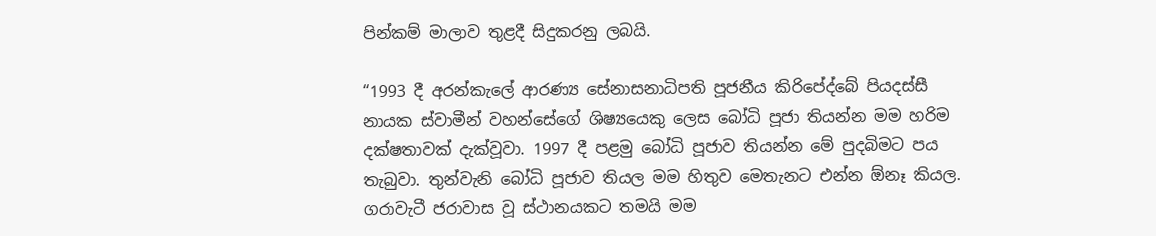පින්කම් මාලාව තුළදී සිදුකරනු ලබයි.

“1993 දී අරන්කැලේ ආරණ්‍ය සේනාසනාධිපති පූජනීය කිරිපේද්බේ පියදස්සී නායක ස්වාමීන් වහන්සේගේ ශිෂ්‍යයෙකු ලෙස බෝධි පූජා තියන්න මම හරිම දක්ෂතාවක් දැක්වූවා. 1997 දී පළමු බෝධි පූජාව තියන්න මේ පුදබිමට පය තැබුවා. තුන්වැනි බෝධි පූජාව තියල මම හිතුව මෙතැනට එන්න ඕනෑ කියල. ගරාවැටී ජරාවාස වූ ස්ථානයකට තමයි මම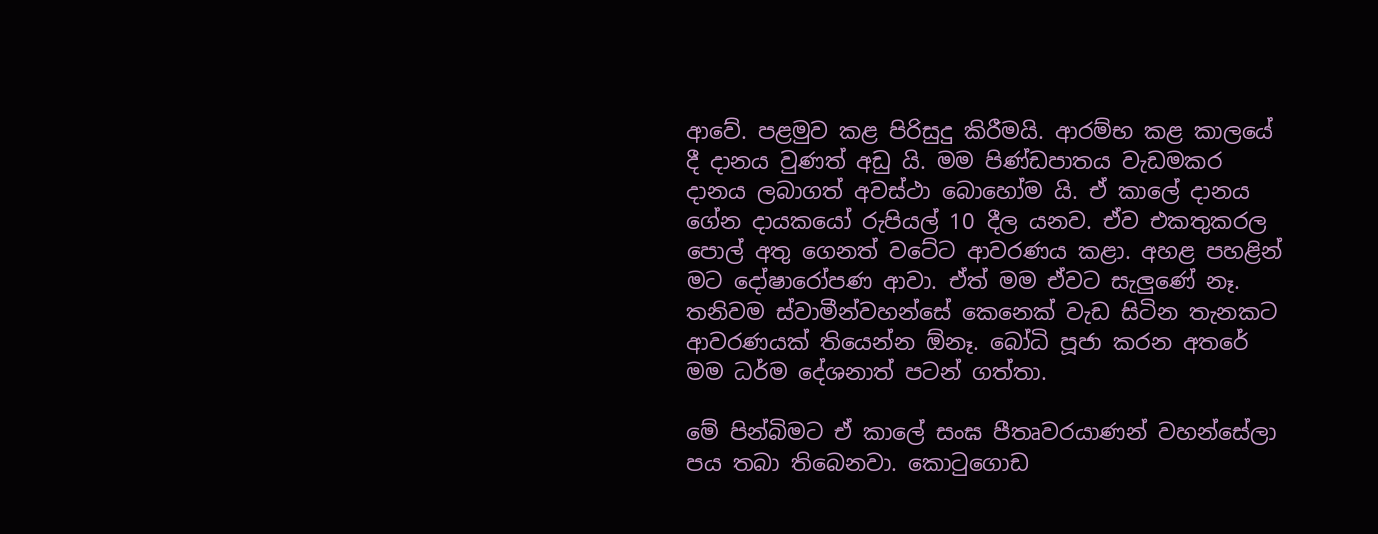ආවේ. පළමුව කළ පිරිසුදු කිරීමයි. ආරම්භ කළ කාලයේ දී දානය වුණත් අඩු යි. මම පිණ්ඩපාතය වැඩමකර දානය ලබාගත් අවස්ථා බොහෝම යි. ඒ කාලේ දානය ගේන දායකයෝ රුපියල් 10 දීල යනව. ඒව එකතුකරල පොල් අතු ගෙනත් වටේට ආවරණය කළා. අහළ පහළින් මට දෝෂාරෝපණ ආවා. ඒත් මම ඒවට සැලුණේ නෑ. තනිවම ස්වාමීන්වහන්සේ කෙනෙක් වැඩ සිටින තැනකට ආවරණයක් තියෙන්න ඕනෑ. බෝධි පූජා කරන අතරේ මම ධර්ම දේශනාත් පටන් ගත්තා.

මේ පින්බිමට ඒ කාලේ සංඝ පීතෘවරයාණන් වහන්සේලා පය තබා තිබෙනවා. කොටුගොඩ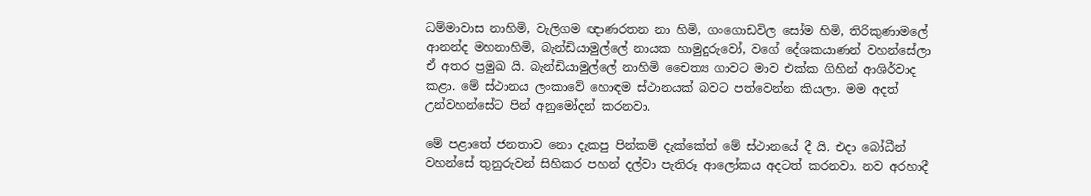ධම්මාවාස නාහිමි, වැලිගම ඥාණරතන නා හිමි, ගංගොඩවිල සෝම හිමි, තිරිකුණාමලේ ආනන්ද මහනාහිමි, බැන්ඩියාමුල්ලේ නායක හාමුදුරුවෝ, වගේ දේශකයාණන් වහන්සේලා ඒ අතර ප්‍රමුඛ යි. බැන්ඩියාමුල්ලේ නාහිමි චෛත්‍ය ගාවට මාව එක්ක ගිහින් ආශිර්වාද කළා. මේ ස්ථානය ලංකාවේ හොඳම ස්ථානයක් බවට පත්වෙන්න කියලා. මම අදත් උන්වහන්සේට පින් අනුමෝදන් කරනවා.

මේ පළාතේ ජනතාව නො දැකපු පින්කම් දැක්කේත් මේ ස්ථානයේ දී යි. එදා බෝධීන් වහන්සේ තුනුරුවන් සිහිකර පහන් දල්වා පැතිරූ ආලෝකය අදටත් කරනවා. නව අරහාදී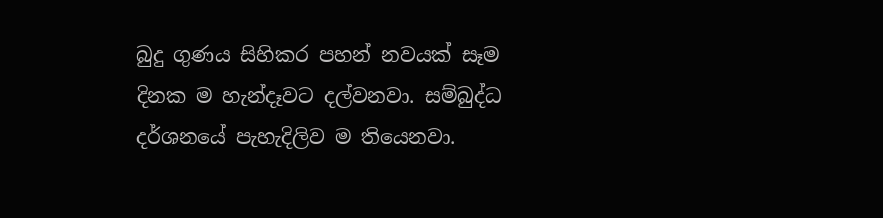බුදු ගුණය සිහිකර පහන් නවයක් සෑම දිනක ම හැන්දෑවට දල්වනවා. සම්බුද්ධ දර්ශනයේ පැහැදිලිව ම තියෙනවා.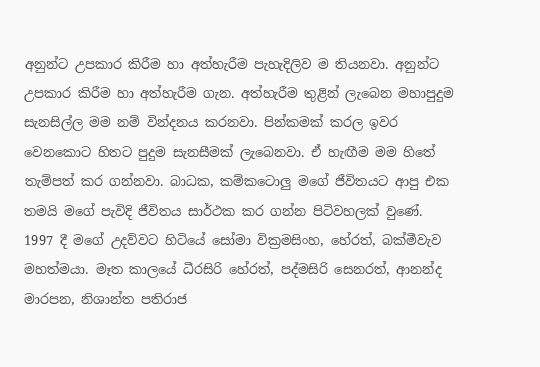අනුන්ට උපකාර කිරීම හා අත්හැරීම පැහැදිලිව ම තියනවා. අනුන්ට උපකාර කිරීම හා අත්හැරීම ගැන. අත්හැරීම තුළින් ලැබෙන මහාපුදුම සැනසිල්ල මම නම් වින්දනය කරනවා. පින්කමක් කරල ඉවර වෙනකොට හිතට පුදුම සැනසීමක් ලැබෙනවා. ඒ හැඟීම මම හිතේ තැම්පත් කර ගන්නවා. බාධක, කම්කටොලු මගේ ජීවිතයට ආපු එක තමයි මගේ පැවිදි ජීවිතය සාර්ථක කර ගන්න පිටිවහලක් වුණේ. 1997 දී මගේ උදව්වට හිටියේ සෝමා වික්‍රමසිංහ, හේරත්, බක්මීවැව මහත්මයා. මෑත කාලයේ ධීරසිරි හේරත්, පද්මසිරි සෙනරත්, ආනන්ද මාරපන, නිශාන්ත පතිරාජ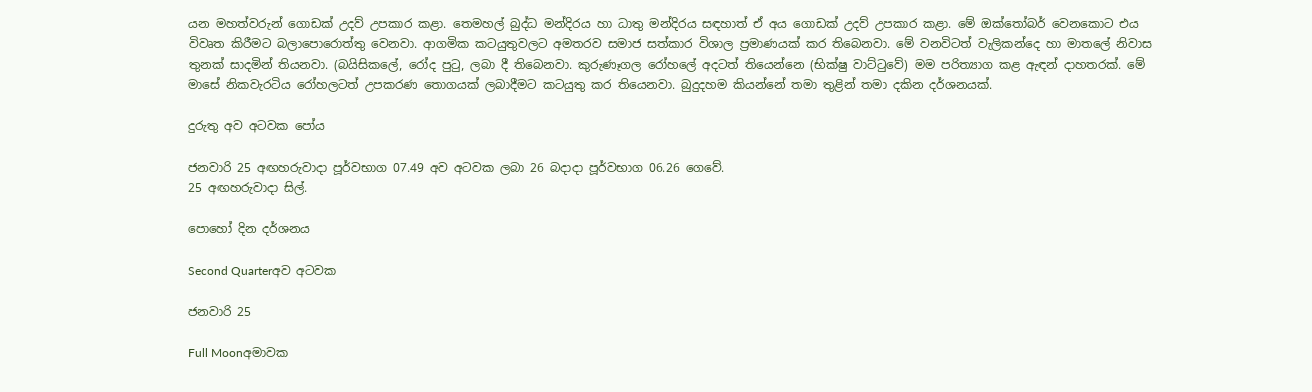යන මහත්වරුන් ගොඩක් උදව් උපකාර කළා. තෙමහල් බුද්ධ මන්දිරය හා ධාතු මන්දිරය සඳහාත් ඒ අය ගොඩක් උදව් උපකාර කළා. මේ ඔක්තෝබර් වෙනකොට එය විවෘත කිරීමට බලාපොරොත්තු වෙනවා. ආගමික කටයුතුවලට අමතරව සමාජ සත්කාර විශාල ප්‍රමාණයක් කර තිබෙනවා. මේ වනවිටත් වැලිකන්දෙ හා මාතලේ නිවාස තුනක් සාදමින් තියනවා. (බයිසිකලේ, රෝද පුටු, ලබා දී තිබෙනවා. කුරුණෑගල රෝහලේ අදටත් තියෙන්නෙ (භික්ෂු වාට්ටුවේ) මම පරිත්‍යාග කළ ඇඳන් දාහතරක්. මේ මාසේ නිකවැරටිය රෝහලටත් උපකරණ තොගයක් ලබාදීමට කටයුතු කර තියෙනවා. බුදුදහම කියන්නේ තමා තුළින් තමා දකින දර්ශනයක්.

දුරුතු අව අටවක පෝය

ජනවාරි 25 අඟහරුවාදා පූර්වභාග 07.49 අව අටවක ලබා 26 බදාදා පූර්වභාග 06.26 ගෙවේ.
25 අඟහරුවාදා සිල්.

පොහෝ දින දර්ශනය

Second Quarterඅව අටවක

ජනවාරි 25

Full Moonඅමාවක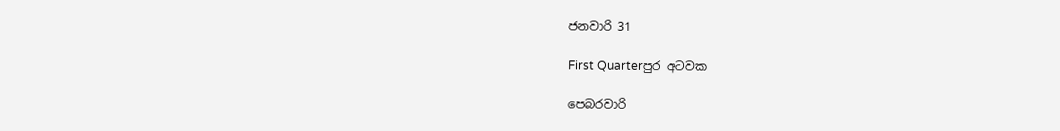ජනවාරි 31

First Quarterපුර අටවක

පෙබරවාරි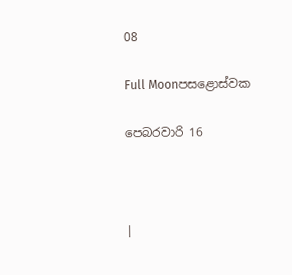08

Full Moonපසළොස්වක

පෙබරවාරි 16



|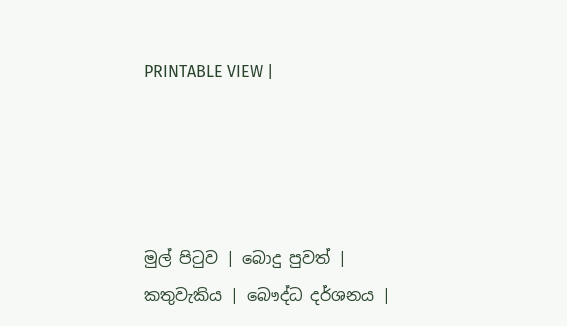PRINTABLE VIEW |




මුල් පිටුව | බොදු පුවත් | කතුවැකිය | බෞද්ධ දර්ශනය |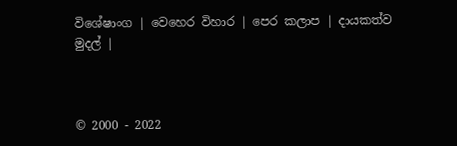විශේෂාංග | වෙහෙර විහාර | පෙර කලාප | දායකත්ව මුදල් |



© 2000 - 2022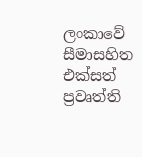ලංකාවේ සීමාසහිත එක්සත් ප්‍රවෘත්ති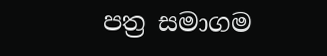පත්‍ර සමාගම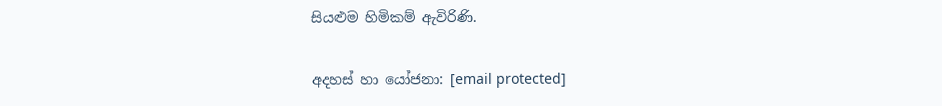සියළුම හිමිකම් ඇවිරිණි.

අදහස් හා යෝජනා: [email protected]